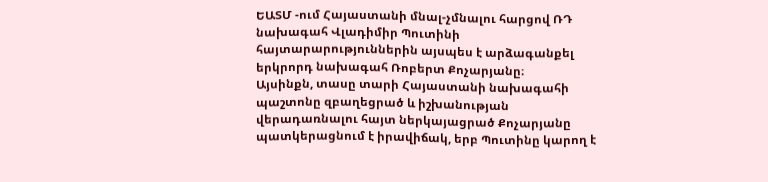ԵԱՏՄ -ում Հայաստանի մնալ-չմնալու հարցով ՌԴ նախագահ Վլադիմիր Պուտինի հայտարարություններին այսպես է արձագանքել երկրորդ նախագահ Ռոբերտ Քոչարյանը։
Այսինքն, տասը տարի Հայաստանի նախագահի պաշտոնը զբաղեցրած և իշխանության վերադառնալու հայտ ներկայացրած Քոչարյանը պատկերացնում է իրավիճակ, երբ Պուտինը կարող է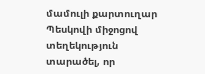մամուլի քարտուղար Պեսկովի միջոցով տեղեկություն տարածել, որ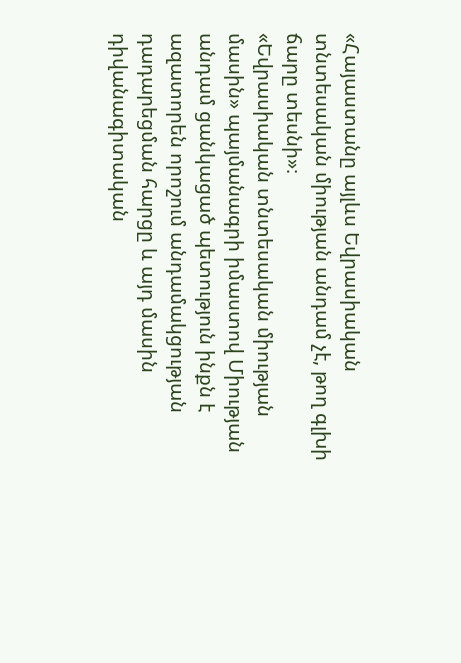«Հայաստանը այլևս Եվրասիական տնտեսական միության անդամ չէ, թող գլխի ճարը տեսնի»։
«Եվրասիական տնտեսական միության մասին» պայմանագրի իմաստով Միության անդամ ցանկացած պետություն ինքն է ազատորեն որոշում անդամակցության դադարեցման հարցը և այդ մասին դիվանագիտական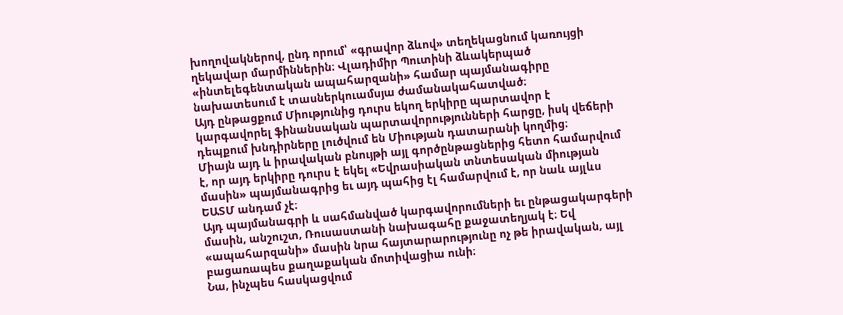խողովակներով, ընդ որում՝ «գրավոր ձևով» տեղեկացնում կառույցի ղեկավար մարմիններին։ Վլադիմիր Պուտինի ձևակերպած «ինտելեգենտական ապահարզանի» համար պայմանագիրը նախատեսում է տասներկուամսյա ժամանակահատված։
Այդ ընթացքում Միությունից դուրս եկող երկիրը պարտավոր է կարգավորել ֆինանսական պարտավորությունների հարցը, իսկ վեճերի դեպքում խնդիրները լուծվում են Միության դատարանի կողմից։
Միայն այդ և իրավական բնույթի այլ գործընթացներից հետո համարվում է, որ այդ երկիրը դուրս է եկել «Եվրասիական տնտեսական միության մասին» պայմանագրից եւ այդ պահից էլ համարվում է, որ նաև այլևս ԵԱՏՄ անդամ չէ։
Այդ պայմանագրի և սահմանված կարգավորումների եւ ընթացակարգերի մասին, անշուշտ, Ռուսաստանի նախագահը քաջատեղյակ է։ Եվ «ապահարզանի» մասին նրա հայտարարությունը ոչ թե իրավական, այլ բացառապես քաղաքական մոտիվացիա ունի։
Նա, ինչպես հասկացվում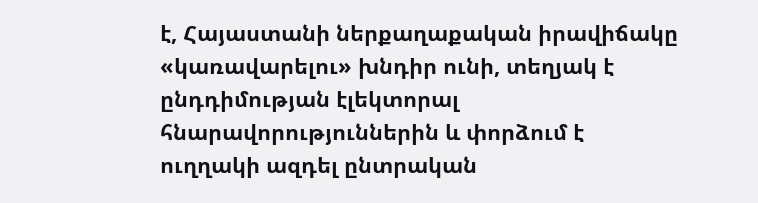է, Հայաստանի ներքաղաքական իրավիճակը «կառավարելու» խնդիր ունի, տեղյակ է ընդդիմության էլեկտորալ հնարավորություններին և փորձում է ուղղակի ազդել ընտրական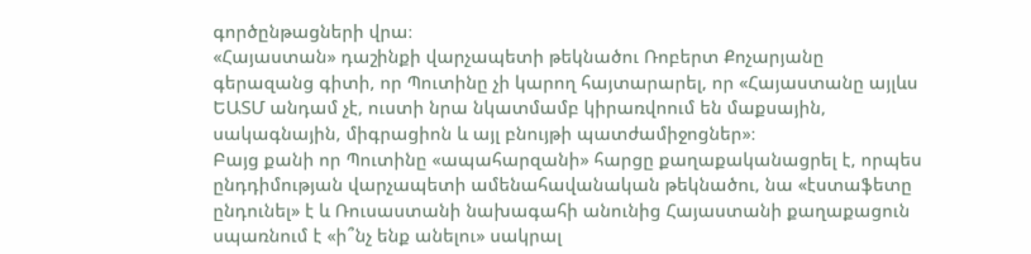գործընթացների վրա։
«Հայաստան» դաշինքի վարչապետի թեկնածու Ռոբերտ Քոչարյանը գերազանց գիտի, որ Պուտինը չի կարող հայտարարել, որ «Հայաստանը այլևս ԵԱՏՄ անդամ չէ, ուստի նրա նկատմամբ կիրառվոում են մաքսային, սակագնային, միգրացիոն և այլ բնույթի պատժամիջոցներ»։
Բայց քանի որ Պուտինը «ապահարզանի» հարցը քաղաքականացրել է, որպես ընդդիմության վարչապետի ամենահավանական թեկնածու, նա «էստաֆետը ընդունել» է և Ռուսաստանի նախագահի անունից Հայաստանի քաղաքացուն սպառնում է «ի՞նչ ենք անելու» սակրալ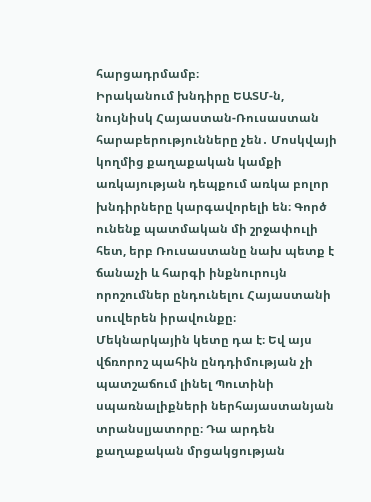հարցադրմամբ։
Իրականում խնդիրը ԵԱՏՄ-ն, նույնիսկ Հայաստան-Ռուսաստան հարաբերությունները չեն․ Մոսկվայի կողմից քաղաքական կամքի առկայության դեպքում առկա բոլոր խնդիրները կարգավորելի են։ Գործ ունենք պատմական մի շրջափուլի հետ, երբ Ռուսաստանը նախ պետք է ճանաչի և հարգի ինքնուրույն որոշումներ ընդունելու Հայաստանի սուվերեն իրավունքը։
Մեկնարկային կետը դա է։ Եվ այս վճռորոշ պահին ընդդիմության չի պատշաճում լինել Պուտինի սպառնալիքների ներհայաստանյան տրանսլյատորը։ Դա արդեն քաղաքական մրցակցության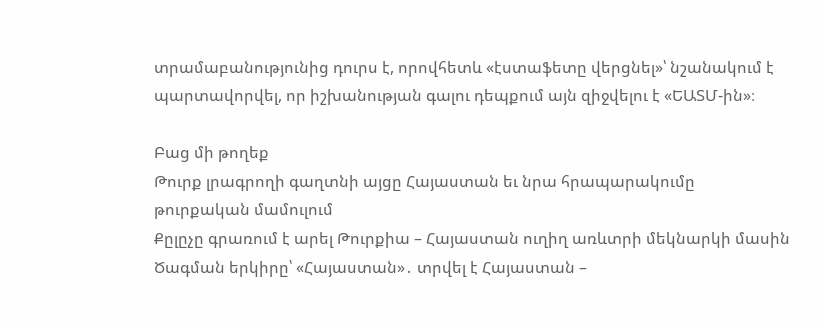տրամաբանությունից դուրս է, որովհետև «էստաֆետը վերցնել»՝ նշանակում է պարտավորվել, որ իշխանության գալու դեպքում այն զիջվելու է «ԵԱՏՄ-ին»։

Բաց մի թողեք
Թուրք լրագրողի գաղտնի այցը Հայաստան եւ նրա հրապարակումը թուրքական մամուլում
Քըլըչը գրառում է արել Թուրքիա – Հայաստան ուղիղ առևտրի մեկնարկի մասին
Ծագման երկիրը՝ «Հայաստան»․ տրվել է Հայաստան –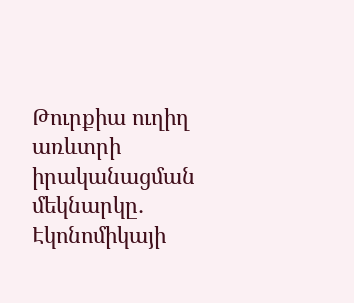Թուրքիա ուղիղ առևտրի իրականացման մեկնարկը․ Էկոնոմիկայի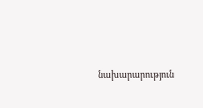նախարարություն